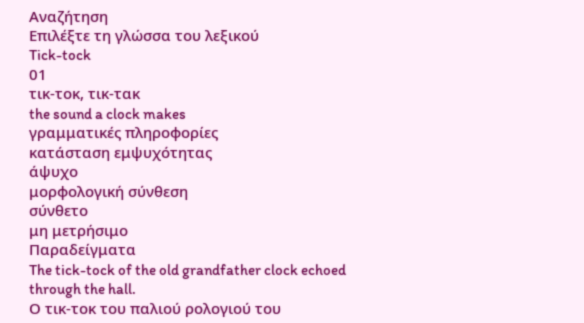Αναζήτηση
Επιλέξτε τη γλώσσα του λεξικού
Tick-tock
01
τικ-τοκ, τικ-τακ
the sound a clock makes
γραμματικές πληροφορίες
κατάσταση εμψυχότητας
άψυχο
μορφολογική σύνθεση
σύνθετο
μη μετρήσιμο
Παραδείγματα
The tick-tock of the old grandfather clock echoed through the hall.
Ο τικ-τοκ του παλιού ρολογιού του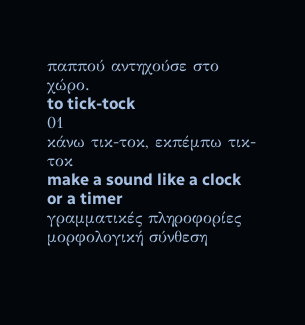παππού αντηχούσε στο χώρο.
to tick-tock
01
κάνω τικ-τοκ, εκπέμπω τικ-τοκ
make a sound like a clock or a timer
γραμματικές πληροφορίες
μορφολογική σύνθεση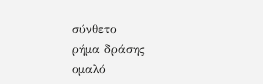σύνθετο
ρήμα δράσης
ομαλό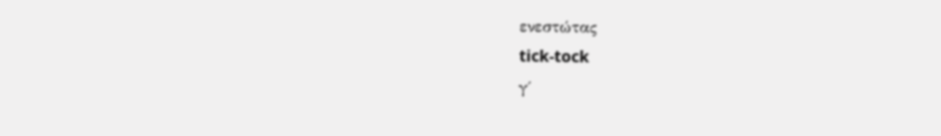ενεστώτας
tick-tock
γ΄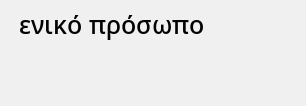ενικό πρόσωπο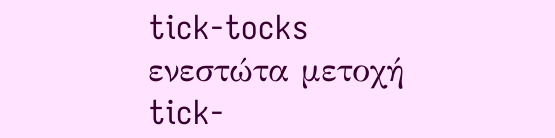tick-tocks
ενεστώτα μετοχή
tick-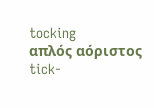tocking
απλός αόριστος
tick-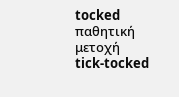tocked
παθητική μετοχή
tick-tocked